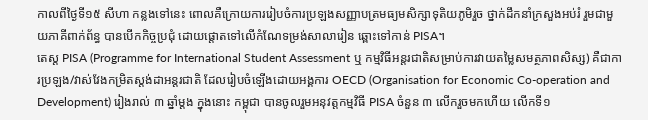កាលពីថ្ងៃទី១៥ សីហា កន្លងទៅនេះ ពោលគឺក្រោយការរៀបចំការប្រឡងសញ្ញាបត្រមធ្យមសិក្សាទុតិយភូមិរួច ថ្នាក់ដឹកនាំក្រសួងអប់រំ រួមជាមួយភាគីពាក់ព័ន្ធ បានបើកកិច្ចប្រជុំ ដោយផ្តោតទៅលើកំណែទម្រង់សាលារៀន ឆ្ពោះទៅកាន់ PISA។
តេស្ត PISA (Programme for International Student Assessment ឬ កម្មវិធីអន្តរជាតិសម្រាប់ការវាយតម្លៃសមត្ថភាពសិស្ស) គឺជាការប្រឡង/វាស់វែងកម្រិតស្តង់ដាអន្តរជាតិ ដែលរៀបចំឡើងដោយអង្គការ OECD (Organisation for Economic Co-operation and Development) រៀងរាល់ ៣ ឆ្នាំម្តង ក្នុងនោះ កម្ពុជា បានចូលរួមអនុវត្តកម្មវិធី PISA ចំនួន ៣ លើករួចមកហើយ លើកទី១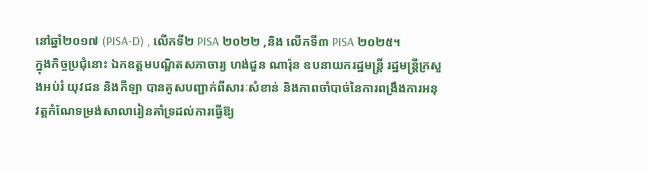នៅឆ្នាំ២០១៧ (PISA-D) , លើកទី២ PISA ២០២២ ,និង លើកទី៣ PISA ២០២៥។
ក្នុងកិច្ចប្រជុំនោះ ឯកឧត្តមបណ្ឌិតសភាចារ្យ ហង់ជួន ណារ៉ុន ឧបនាយករដ្ឋមន្រ្តី រដ្ឋមន្រ្តីក្រសួងអប់រំ យុវជន និងកីឡា បានគូសបញ្ជាក់ពីសារៈសំខាន់ និងភាពចាំបាច់នៃការពង្រឹងការអនុវត្តកំណែទម្រង់សាលារៀនគាំទ្រដល់ការធ្វើឱ្យ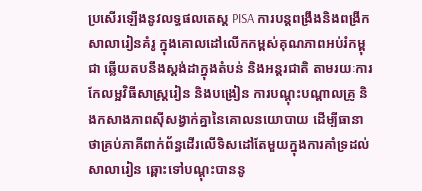ប្រសើរឡើងនូវលទ្ធផលតេស្ត PISA ការបន្តពង្រឹងនិងពង្រីកសាលារៀនគំរូ ក្នុងគោលដៅលើកកម្ពស់គុណភាពអប់រំកម្ពុជា ឆ្លើយតបនឹងស្តង់ដាក្នុងតំបន់ និងអន្តរជាតិ តាមរយៈការកែលម្អវិធីសាស្ត្ររៀន និងបង្រៀន ការបណ្តុះបណ្តាលគ្រូ និងកសាងភាពស៊ីសង្វាក់គ្នានៃគោលនយោបាយ ដើម្បីធានាថាគ្រប់ភាគីពាក់ព័ន្ធដើរលើទិសដៅតែមួយក្នុងការគាំទ្រដល់សាលារៀន ឆ្ពោះទៅបណ្តុះបាននូ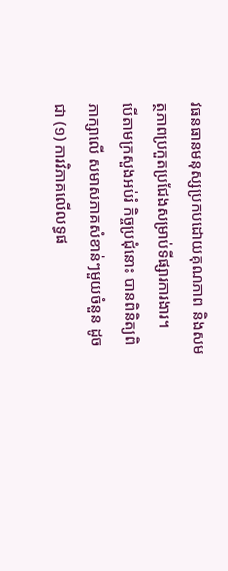វធនធានមនុស្សប្រកបដោយគុណភាព និងសមត្ថភាពប្រកួតប្រជែងសម្រាប់ទីផ្សារការងារ។
បើតាមក្រសួងអប់រំ កិច្ចប្រជុំនោះ បានពិនិត្យពិភាក្សាលើ សមាសភាគសំខាន់ៗមួយចំនួន ដូចជា (១) ការវិភាគលើលទ្ធផ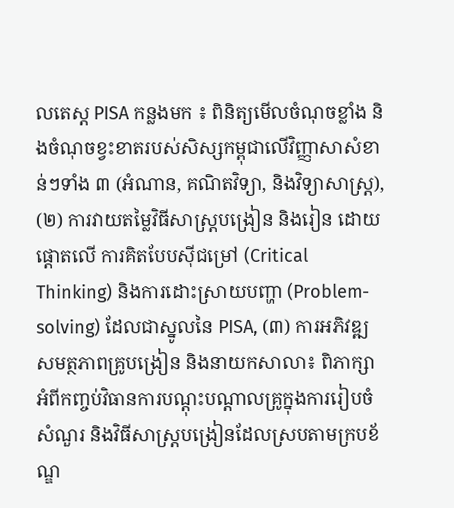លតេស្ត PISA កន្លងមក ៖ ពិនិត្យមើលចំណុចខ្លាំង និងចំណុចខ្វះខាតរបស់សិស្សកម្ពុជាលើវិញ្ញាសាសំខាន់ៗទាំង ៣ (អំណាន, គណិតវិទ្យា, និងវិទ្យាសាស្ត្រ), (២) ការវាយតម្លៃវិធីសាស្ត្របង្រៀន និងរៀន ដោយផ្តោតលើ ការគិតបែបស៊ីជម្រៅ (Critical Thinking) និងការដោះស្រាយបញ្ហា (Problem-solving) ដែលជាស្នូលនៃ PISA, (៣) ការអភិវឌ្ឍសមត្ថភាពគ្រូបង្រៀន និងនាយកសាលា៖ ពិភាក្សាអំពីកញ្ចប់វិធានការបណ្តុះបណ្តាលគ្រូក្នុងការរៀបចំសំណួរ និងវិធីសាស្ត្របង្រៀនដែលស្របតាមក្របខ័ណ្ឌ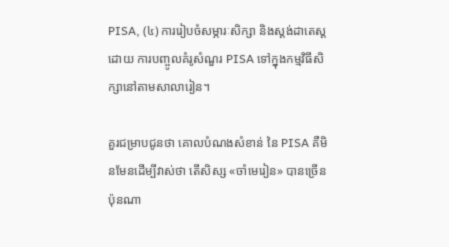PISA, (៤) ការរៀបចំសម្ភារៈសិក្សា និងស្តង់ដាតេស្ត ដោយ ការបញ្ចូលគំរូសំណួរ PISA ទៅក្នុងកម្មវិធីសិក្សានៅតាមសាលារៀន។

គួរជម្រាបជូនថា គោលបំណងសំខាន់ នៃ PISA គឺមិនមែនដើម្បីវាស់ថា តើសិស្ស «ចាំមេរៀន» បានច្រើនប៉ុនណា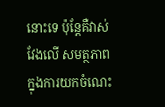នោះទេ ប៉ុន្តែគឺវាស់វែងលើ សមត្ថភាពក្នុងការយកចំណេះ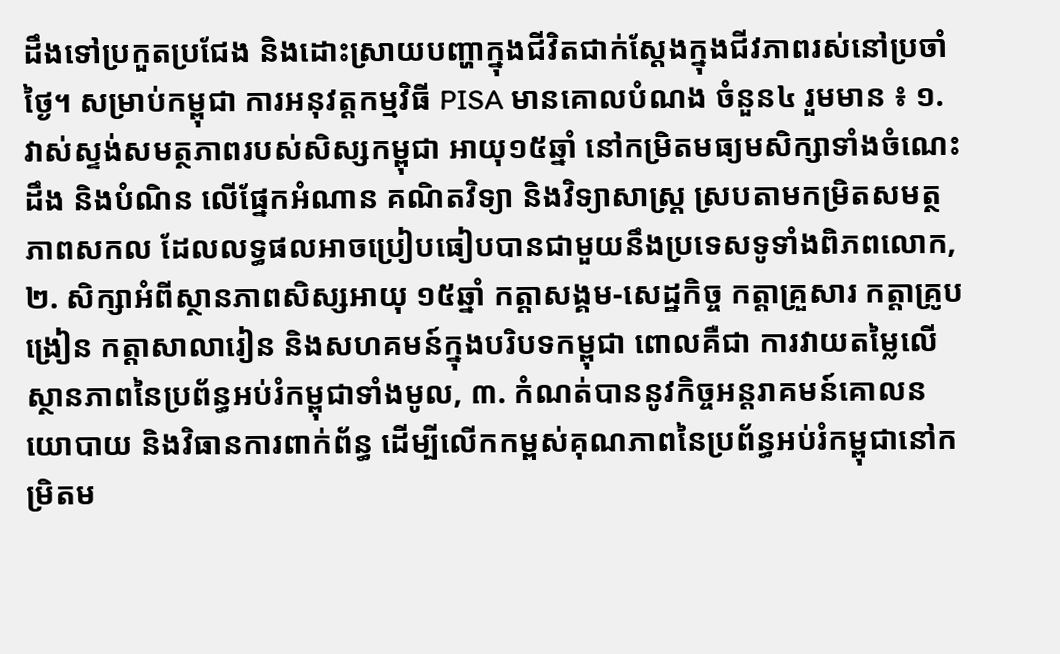ដឹងទៅប្រកួតប្រជែង និងដោះស្រាយបញ្ហាក្នុងជីវិតជាក់ស្តែងក្នុងជីវភាពរស់នៅប្រចាំថ្ងៃ។ សម្រាប់កម្ពុជា ការអនុវត្តកម្មវិធី PISA មានគោលបំណង ចំនួន៤ រួមមាន ៖ ១. វាស់ស្ទង់សមត្ថភាពរបស់សិស្សកម្ពុជា អាយុ១៥ឆ្នាំ នៅកម្រិតមធ្យមសិក្សាទាំងចំណេះដឹង និងបំណិន លើផ្នែកអំណាន គណិតវិទ្យា និងវិទ្យាសាស្ត្រ ស្របតាមកម្រិតសមត្ថភាពសកល ដែលលទ្ធផលអាចប្រៀបធៀបបានជាមួយនឹងប្រទេសទូទាំងពិភពលោក, ២. សិក្សាអំពីស្ថានភាពសិស្សអាយុ ១៥ឆ្នាំ កត្តាសង្គម-សេដ្ឋកិច្ច កត្តាគ្រួសារ កត្តាគ្រូបង្រៀន កត្តាសាលារៀន និងសហគមន៍ក្នុងបរិបទកម្ពុជា ពោលគឺជា ការវាយតម្លៃលើស្ថានភាពនៃប្រព័ន្ធអប់រំកម្ពុជាទាំងមូល, ៣. កំណត់បាននូវកិច្ចអន្តរាគមន៍គោលនយោបាយ និងវិធានការពាក់ព័ន្ធ ដើម្បីលើកកម្ពស់គុណភាពនៃប្រព័ន្ធអប់រំកម្ពុជានៅកម្រិតម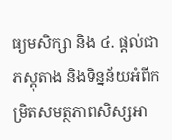ធ្យមសិក្សា និង ៤. ផ្តល់ជាភស្តុតាង និងទិន្នន័យអំពីកម្រិតសមត្ថភាពសិស្សអា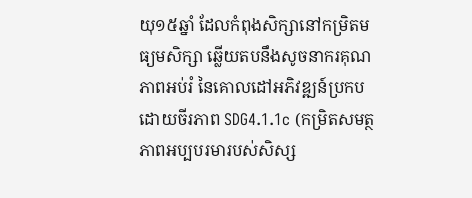យុ១៥ឆ្នាំ ដែលកំពុងសិក្សានៅកម្រិតមធ្យមសិក្សា ឆ្លើយតបនឹងសូចនាករគុណភាពអប់រំ នៃគោលដៅអភិវឌ្ឍន៍ប្រកបដោយចីរភាព SDG4.1.1c (កម្រិតសមត្ថភាពអប្បបរមារបស់សិស្ស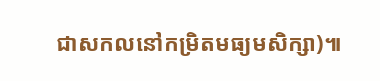ជាសកលនៅកម្រិតមធ្យមសិក្សា)៕